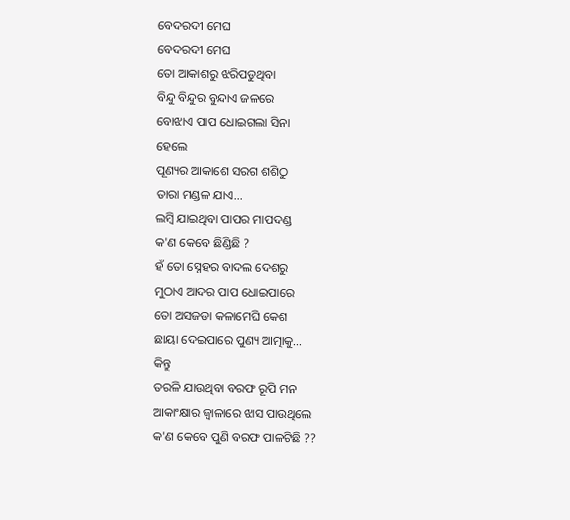ବେଦରଦୀ ମେଘ
ବେଦରଦୀ ମେଘ
ତୋ ଆକାଶରୁ ଝରିପଡୁଥିବା
ବିନ୍ଦୁ ବିନ୍ଦୁର ବୁନ୍ଦାଏ ଜଳରେ
ବୋଝାଏ ପାପ ଧୋଇଗଲା ସିନା
ହେଲେ
ପୂଣ୍ୟର ଆକାଶେ ସରଗ ଶଶିଠୁ
ତାରା ମଣ୍ଡଳ ଯାଏ...
ଲମ୍ବି ଯାଇଥିବା ପାପର ମାପଦଣ୍ଡ
କ'ଣ କେବେ ଛିଣ୍ଡିଛି ?
ହଁ ତୋ ସ୍ନେହର ବାଦଲ ଦେଶରୁ
ମୁଠାଏ ଆଦର ପାପ ଧୋଇପାରେ
ତୋ ଅସଜଡା କଳାମେଘି କେଶ
ଛାୟା ଦେଇପାରେ ପୁଣ୍ୟ ଆତ୍ମାକୁ...
କିନ୍ତୁ
ତରଳି ଯାଉଥିବା ବରଫ ରୂପି ମନ
ଆକାଂକ୍ଷାର ଜ୍ୱାଳାରେ ଝାସ ପାଉଥିଲେ
କ'ଣ କେବେ ପୁଣି ବରଫ ପାଳଟିଛି ??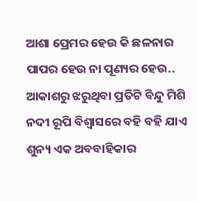ଆଶା ପ୍ରେମର ହେଉ କି ଛଳନାର
ପାପର ହେଉ ନା ପୂଣ୍ୟର ହେଉ..
ଆକାଶରୁ ଝରୁଥିବା ପ୍ରତିଟି ବିନ୍ଦୁ ମିଶି
ନଦୀ ରୂପି ବିଶ୍ବାସରେ ବହି ବହି ଯାଏ
ଶୁନ୍ୟ ଏକ ଅବବାହିକାର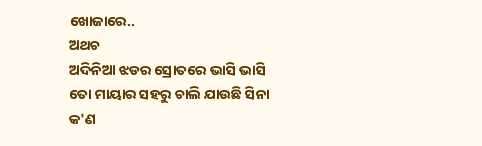ଖୋଜାରେ..
ଅଥଚ
ଅଦିନିଆ ଝଡର ସ୍ରୋତରେ ଭାସି ଭାସି
ତୋ ମାୟାର ସହରୁ ଚାଲି ଯାଉଛି ସିନା
କ'ଣ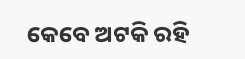କେବେ ଅଟକି ରହି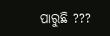ପାରୁଛି ???